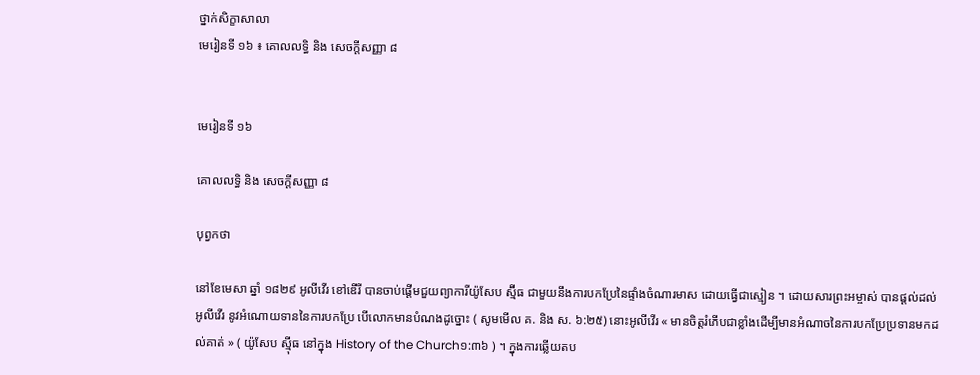ថ្នាក់សិក្ខាសាលា
មេរៀនទី ១៦ ៖ គោលលទ្ធិ និង សេចក្តីសញ្ញា ៨


មេរៀនទី ១៦

គោលលទ្ធិ និង សេចក្តីសញ្ញា ៨

បុព្វកថា

នៅខែមេសា ឆ្នាំ ១៨២៩ អូលីវើរ ខៅឌើរី បានចាប់ផ្ដើមជួយព្យាការីយ៉ូសែប ស្ម៊ីធ ជាមួយនឹងការបកប្រែនៃផ្ទាំងចំណារមាស ដោយធ្វើជាស្មៀន ។ ដោយសារព្រះអម្ចាស់ បានផ្ដល់ដល់ អូលីវើរ នូវអំណោយទាននៃការបកប្រែ បើលោកមានបំណងដូច្នោះ ( សូមមើល គ. និង ស. ៦:២៥) នោះអូលីវើរ « មានចិត្តរំភើបជាខ្លាំងដើម្បីមានអំណាចនៃការបកប្រែប្រទានមកដល់គាត់ » ( យ៉ូសែប ស៊្មីធ នៅក្នុង History of the Church១:៣៦ ) ។ ក្នុងការឆ្លើយតប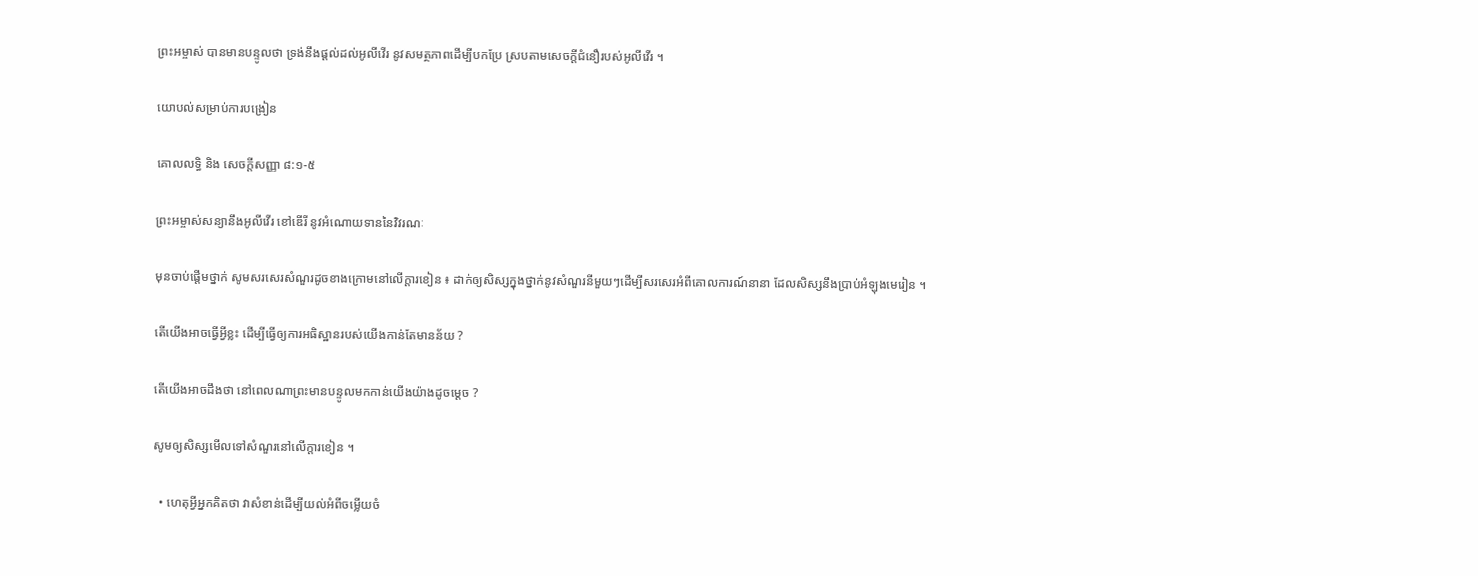ព្រះអម្ចាស់ បានមានបន្ទូលថា ទ្រង់នឹងផ្ដល់ដល់អូលីវើរ នូវសមត្ថភាពដើម្បីបកប្រែ ស្របតាមសេចក្ដីជំនឿរបស់អូលីវើរ ។

យោបល់សម្រាប់ការបង្រៀន

គោលលទ្ធិ និង សេចក្ដីសញ្ញា ៨:១-៥

ព្រះអម្ចាស់សន្យានឹងអូលីវើរ ខៅឌើរី នូវអំណោយទាននៃវិវរណៈ

មុនចាប់ផ្ដើមថ្នាក់ សូមសរសេរសំណួរដូចខាងក្រោមនៅលើក្ដារខៀន ៖ ដាក់ឲ្យសិស្សក្នុងថ្នាក់នូវសំណួរនីមួយៗដើម្បីសរសេរអំពីគោលការណ៍នានា ដែលសិស្សនឹងប្រាប់អំឡុងមេរៀន ។

តើយើងអាចធ្វើអ្វីខ្លះ ដើម្បីធ្វើឲ្យការអធិស្ឋានរបស់យើងកាន់តែមានន័យ ?

តើយើងអាចដឹងថា នៅពេលណាព្រះមានបន្ទូលមកកាន់យើងយ៉ាងដូចម្ដេច ?

សូមឲ្យសិស្សមើលទៅសំណួរនៅលើក្ដារខៀន ។

  • ហេតុអ្វីអ្នកគិតថា វាសំខាន់ដើម្បីយល់អំពីចម្លើយចំ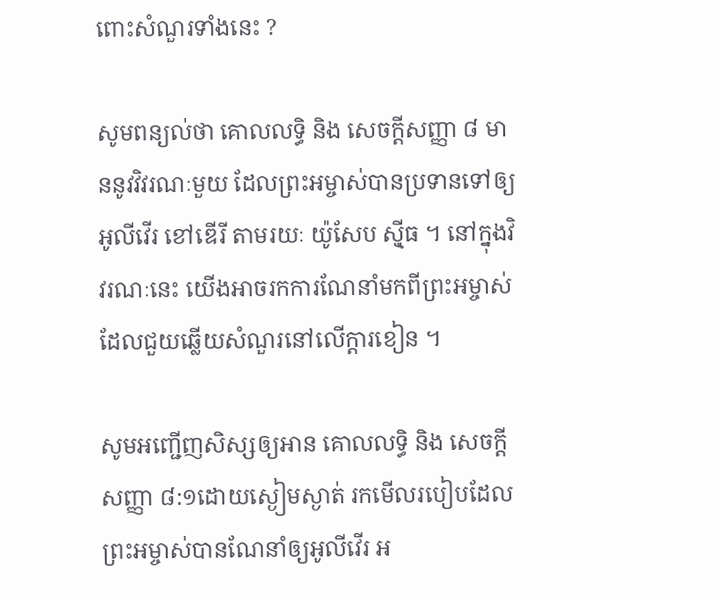ពោះសំណួរទាំងនេះ ?

សូមពន្យល់ថា គោលលទ្ធិ និង សេចក្ដីសញ្ញា ៨ មាននូវវិវរណៈមួយ ដែលព្រះអម្ចាស់បានប្រទានទៅឲ្យ អូលីវើរ ខៅឌើរី តាមរយៈ យ៉ូសែប ស៊្មីធ ។ នៅក្នុងវិវរណៈនេះ យើងអាចរកការណែនាំមកពីព្រះអម្ចាស់ ដែលជួយឆ្លើយសំណួរនៅលើក្ដារខៀន ។

សូមអញ្ជើញសិស្សឲ្យអាន គោលលទ្ធិ និង សេចក្ដីសញ្ញា ៨:១ដោយស្ងៀមស្ងាត់ រកមើលរបៀបដែលព្រះអម្ចាស់បានណែនាំឲ្យអូលីវើរ អ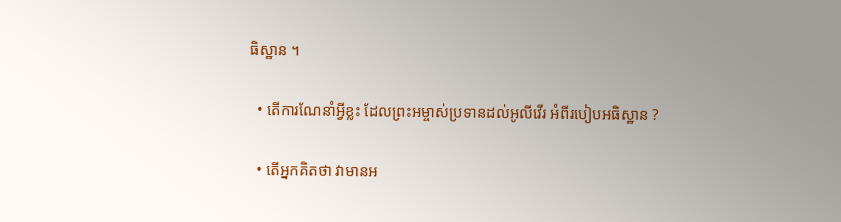ធិស្ឋាន ។

  • តើការណែនាំអ្វីខ្លះ ដែលព្រះអម្ចាស់ប្រទានដល់អូលីវើរ អំពីរបៀបអធិស្ឋាន ?

  • តើអ្នកគិតថា វាមានអ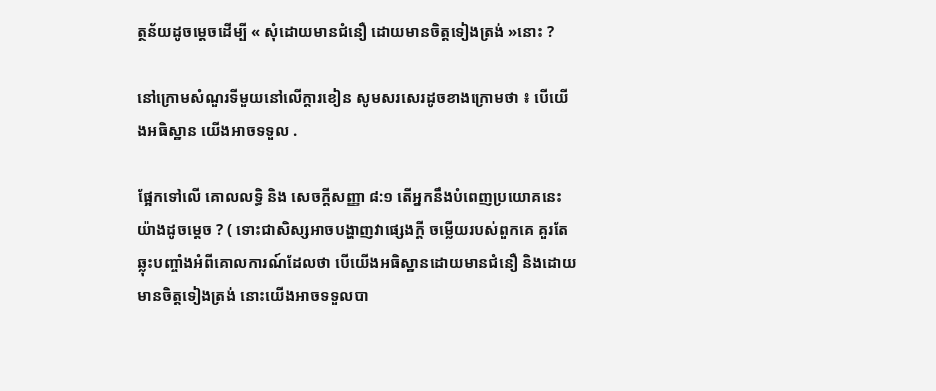ត្ថន័យដូចម្តេចដើម្បី « សុំដោយមានជំនឿ ដោយមានចិត្តទៀងត្រង់ »នោះ ?

នៅក្រោមសំណួរទីមួយនៅលើក្ដារខៀន សូមសរសេរដូចខាងក្រោមថា ៖ បើយើងអធិស្ឋាន យើងអាចទទួល .

ផ្អែកទៅលើ គោលលទ្ធិ និង សេចក្ដីសញ្ញា ៨:១ តើអ្នកនឹងបំពេញប្រយោគនេះយ៉ាងដូចម្ដេច ? ( ទោះជាសិស្សអាចបង្ហាញវាផ្សេងក្ដី ចម្លើយរបស់ពួកគេ គួរតែឆ្លុះបញ្ចាំងអំពីគោលការណ៍ដែលថា បើយើងអធិស្ឋានដោយមានជំនឿ និងដោយមានចិត្តទៀងត្រង់ នោះយើងអាចទទួលបា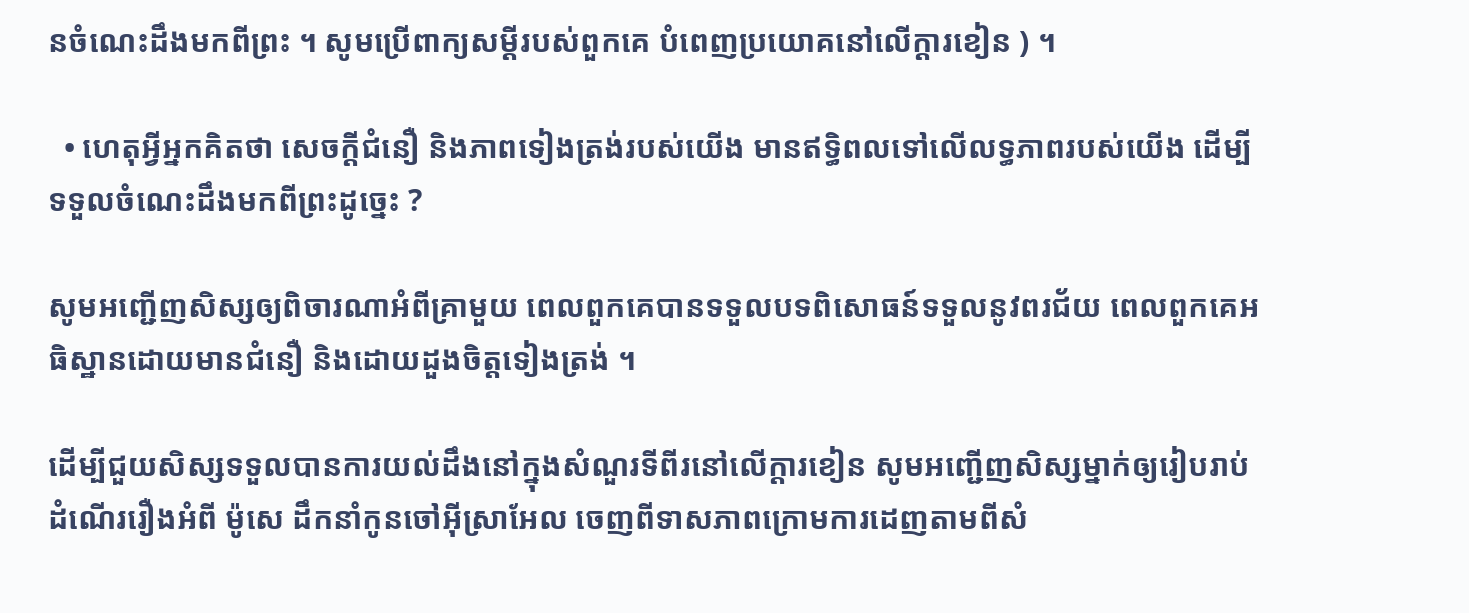នចំណេះដឹងមកពីព្រះ ។ សូមប្រើពាក្យសម្ដីរបស់ពួកគេ បំពេញប្រយោគនៅលើក្ដារខៀន ) ។

  • ហេតុអ្វីអ្នកគិតថា សេចក្ដីជំនឿ និងភាពទៀងត្រង់របស់យើង មានឥទ្ធិពលទៅលើលទ្ធភាពរបស់យើង ដើម្បីទទួលចំណេះដឹងមកពីព្រះដូច្នេះ ?

សូមអញ្ជើញសិស្សឲ្យពិចារណាអំពីគ្រាមួយ ពេលពួកគេបានទទួលបទពិសោធន៍ទទួលនូវពរជ័យ ពេលពួកគេអធិស្ឋានដោយមានជំនឿ និងដោយដួងចិត្តទៀងត្រង់ ។

ដើម្បីជួយសិស្សទទួលបានការយល់ដឹងនៅក្នុងសំណួរទីពីរនៅលើក្ដារខៀន សូមអញ្ជើញសិស្សម្នាក់ឲ្យរៀបរាប់ដំណើររឿងអំពី ម៉ូសេ ដឹកនាំកូនចៅអ៊ីស្រាអែល ចេញពីទាសភាពក្រោមការដេញតាមពីសំ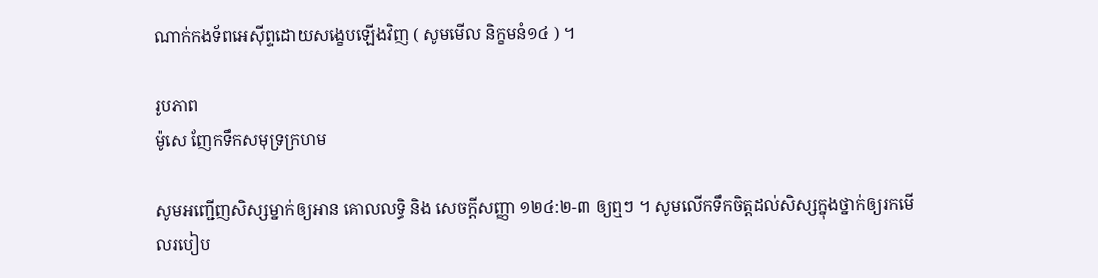ណាក់កងទ័ពអេស៊ីព្ទដោយសង្ខេបឡើងវិញ ( សូមមើល និក្ខមនំ១៤ ) ។

រូបភាព
ម៉ូសេ ញែកទឹកសមុទ្រក្រហម

សូមអញ្ជើញសិស្សម្នាក់ឲ្យអាន គោលលទ្ធិ និង សេចក្ដីសញ្ញា ១២៤:២-៣ ឲ្យឮៗ ។ សូមលើកទឹកចិត្តដល់សិស្សក្នុងថ្នាក់ឲ្យរកមើលរបៀប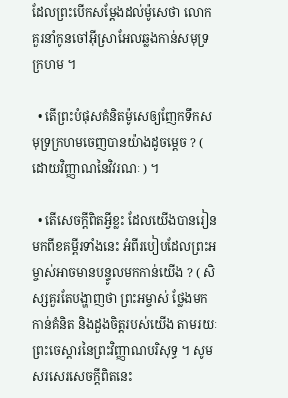ដែលព្រះបើកសម្ដែងដល់ម៉ូសេថា លោកគួរនាំកូនចៅអ៊ីស្រាអែលឆ្លងកាន់សមុទ្រក្រហម ។

  • តើព្រះបំផុសគំនិតម៉ូសេឲ្យញែកទឹកសមុទ្រក្រហមចេញបានយ៉ាងដូចម្ដេច ? ( ដោយវិញ្ញាណនៃវិវរណៈ ) ។

  • តើសេចក្ដីពិតអ្វីខ្លះ ដែលយើងបានរៀនមកពីខគម្ពីរទាំងនេះ អំពីរបៀបដែលព្រះអម្ចាស់អាចមានបន្ទូលមកកាន់យើង ? ( សិស្សគួរតែបង្ហាញថា ព្រះអម្ចាស់ ថ្លែងមកកាន់គំនិត និងដួងចិត្តរបស់យើង តាមរយៈព្រះចេស្ដារនៃព្រះវិញ្ញាណបរិសុទ្ធ ។ សូមសរសេរសេចក្ដីពិតនេះ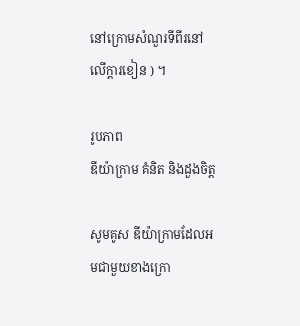នៅក្រោមសំណួរទីពីរនៅលើក្ដារខៀន ) ។

រូបភាព
ឌីយ៉ាក្រាម គំនិត និងដួងចិត្ត

សូមគូស ឌីយ៉ាក្រាមដែលអមជាមួយខាងក្រោ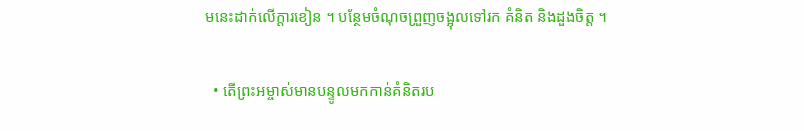មនេះដាក់លើក្ដារខៀន ។ បន្ថែមចំណុចព្រួញចង្អុលទៅរក គំនិត និងដួងចិត្ត ។

  • តើព្រះអម្ចាស់មានបន្ទូលមកកាន់គំនិតរប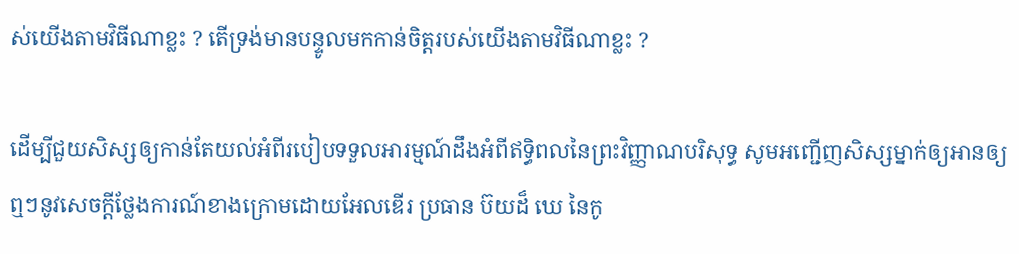ស់យើងតាមវិធីណាខ្លះ ? តើទ្រង់មានបន្ទូលមកកាន់ចិត្តរបស់យើងតាមវិធីណាខ្លះ ?

ដើម្បីជួយសិស្សឲ្យកាន់តែយល់អំពីរបៀបទទួលអារម្មណ៍ដឹងអំពីឥទ្ធិពលនៃព្រះវិញ្ញាណបរិសុទ្ធ សូមអញ្ជើញសិស្សម្នាក់ឲ្យអានឲ្យឮៗនូវសេចក្ដីថ្លែងការណ៍ខាងក្រោមដោយអែលឌើរ ប្រធាន ប៊យដ៏ ឃេ នៃកូ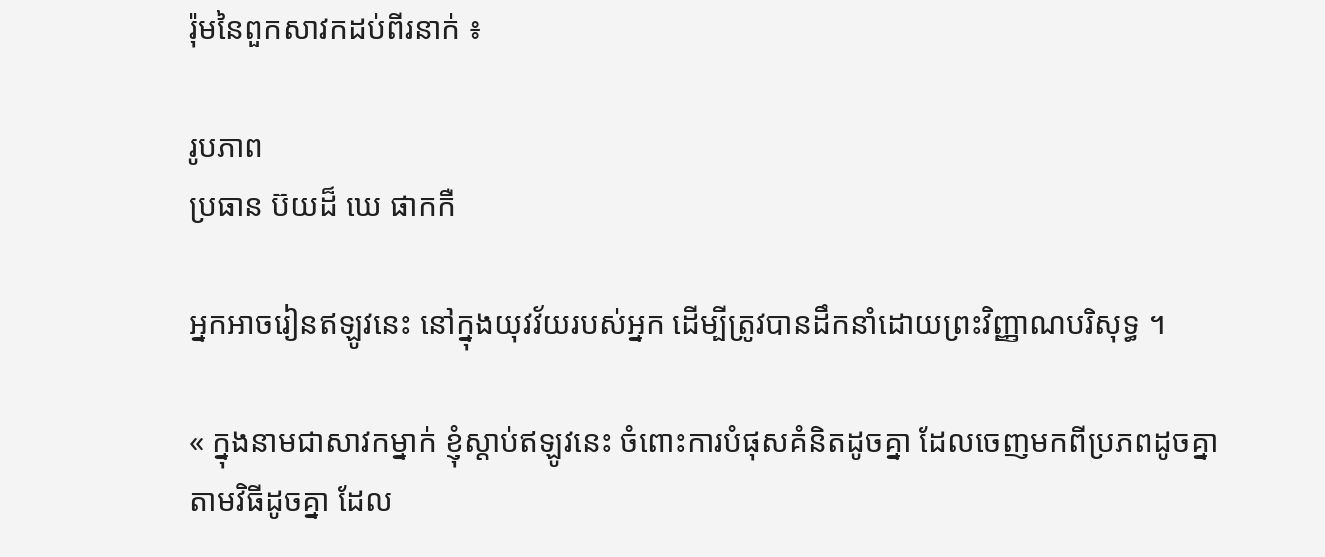រ៉ុមនៃពួកសាវកដប់ពីរនាក់ ៖

រូបភាព
ប្រធាន ប៊យដ៏ ឃេ ផាកកឺ

អ្នកអាចរៀនឥឡូវនេះ នៅក្នុងយុវវ័យរបស់អ្នក ដើម្បីត្រូវបានដឹកនាំដោយព្រះវិញ្ញាណបរិសុទ្ធ ។

« ក្នុងនាមជាសាវកម្នាក់ ខ្ញុំស្ដាប់ឥឡូវនេះ ចំពោះការបំផុសគំនិតដូចគ្នា ដែលចេញមកពីប្រភពដូចគ្នា តាមវិធីដូចគ្នា ដែល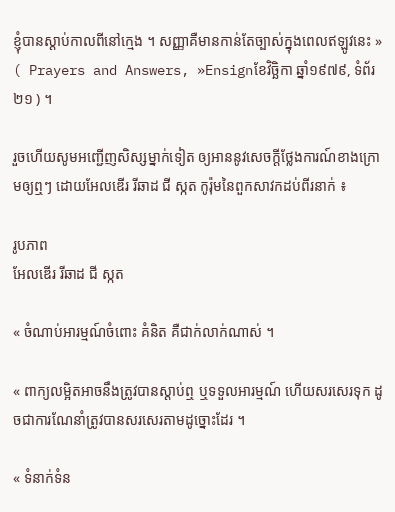ខ្ញុំបានស្ដាប់កាលពីនៅក្មេង ។ សញ្ញាគឺមានកាន់តែច្បាស់ក្នុងពេលឥឡូវនេះ » ( Prayers and Answers, »Ensignខែវិច្ឆិកា ឆ្នាំ១៩៧៩, ទំព័រ ២១ ) ។

រួចហើយសូមអញ្ជើញសិស្សម្នាក់ទៀត ឲ្យអាននូវសេចក្ដីថ្លែងការណ៍ខាងក្រោមឲ្យឮៗ ដោយអែលឌើរ រីឆាដ ជី ស្កត កូរ៉ុមនៃពួកសាវកដប់ពីរនាក់ ៖

រូបភាព
អែលឌើរ រីឆាដ ជី ស្កត

« ចំណាប់អារម្មណ៍ចំពោះ គំនិត គឺជាក់លាក់ណាស់ ។

« ពាក្យលម្អិតអាចនឹងត្រូវបានស្ដាប់ឮ ឬទទួលអារម្មណ៍ ហើយសរសេរទុក ដូចជាការណែនាំត្រូវបានសរសេរតាមដូច្នោះដែរ ។

« ទំនាក់ទំន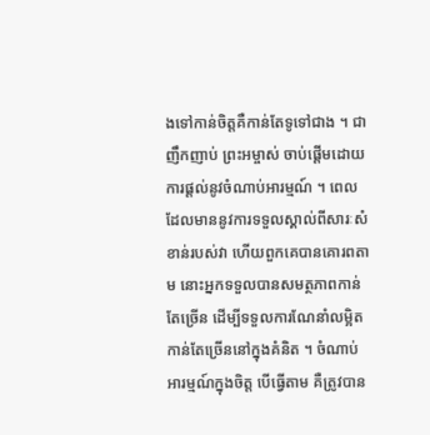ងទៅកាន់ចិត្តគឺកាន់តែទូទៅជាង ។ ជាញឹកញាប់ ព្រះអម្ចាស់ ចាប់ផ្ដើមដោយការផ្ដល់នូវចំណាប់អារម្មណ៍ ។ ពេលដែលមាននូវការទទួលស្គាល់ពីសារៈសំខាន់របស់វា ហើយពួកគេបានគោរពតាម នោះអ្នកទទួលបានសមត្ថភាពកាន់តែច្រើន ដើម្បីទទួលការណែនាំលម្អិតកាន់តែច្រើននៅក្នុងគំនិត ។ ចំណាប់អារម្មណ៍ក្នុងចិត្ត បើធ្វើតាម គឺត្រូវបាន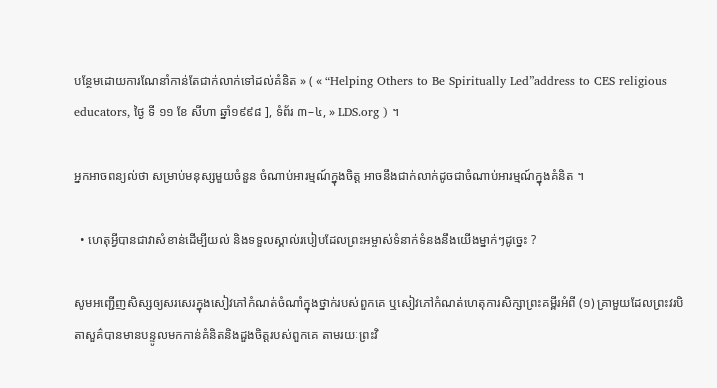បន្ថែមដោយការណែនាំកាន់តែជាក់លាក់ទៅដល់គំនិត » ( « “Helping Others to Be Spiritually Led”address to CES religious educators, ថ្ងៃ ទី ១១ ខែ សីហា ឆ្នាំ១៩៩៨ ], ទំព័រ ៣–៤, » LDS.org ) ។

អ្នកអាចពន្យល់ថា សម្រាប់មនុស្សមួយចំនួន ចំណាប់អារម្មណ៍ក្នុងចិត្ត អាចនឹងជាក់លាក់ដូចជាចំណាប់អារម្មណ៍ក្នុងគំនិត ។

  • ហេតុអ្វីបានជាវាសំខាន់ដើម្បីយល់ និងទទួលស្គាល់របៀបដែលព្រះអម្ចាស់ទំនាក់ទំនងនឹងយើងម្នាក់ៗដូច្នេះ ?

សូមអញ្ជើញសិស្សឲ្យសរសេរក្នុងសៀវភៅកំណត់ចំណាំក្នុងថ្នាក់របស់ពួកគេ ឬសៀវភៅកំណត់ហេតុការសិក្សាព្រះគម្ពីរអំពី (១) គ្រាមួយដែលព្រះវរបិតាសួគ៌បានមានបន្ទូលមកកាន់គំនិតនិងដួងចិត្តរបស់ពួកគេ តាមរយៈព្រះវិ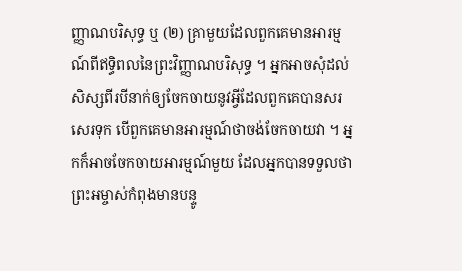ញ្ញាណបរិសុទ្ធ ឬ (២) គ្រាមួយដែលពួកគេមានអារម្មណ៍ពីឥទ្ធិពលនៃព្រះវិញ្ញាណបរិសុទ្ធ ។ អ្នកអាចសុំដល់សិស្សពីរបីនាក់ឲ្យចែកចាយនូវអ្វីដែលពួកគេបានសរសេរទុក បើពួកគេមានអារម្មណ៍ថាចង់ចែកចាយវា ។ អ្នកក៏អាចចែកចាយអារម្មណ៍មួយ ដែលអ្នកបានទទួលថា ព្រះអម្ចាស់កំពុងមានបន្ទូ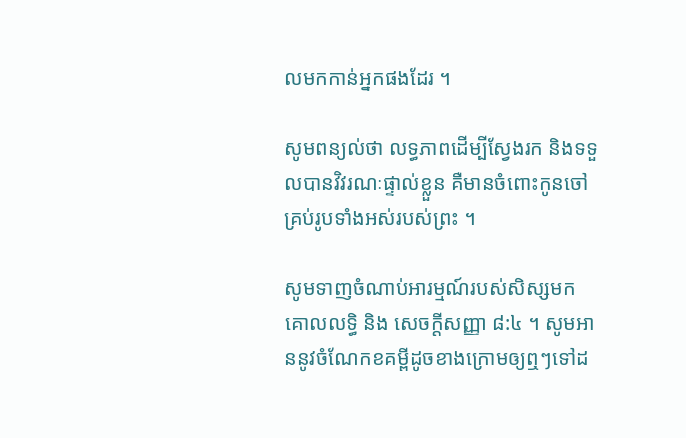លមកកាន់អ្នកផងដែរ ។

សូមពន្យល់ថា លទ្ធភាពដើម្បីស្វែងរក និងទទួលបានវិវរណៈផ្ទាល់ខ្លួន គឺមានចំពោះកូនចៅគ្រប់រូបទាំងអស់របស់ព្រះ ។

សូមទាញចំណាប់អារម្មណ៍របស់សិស្សមក គោលលទ្ធិ និង សេចក្ដីសញ្ញា ៨:៤ ។ សូមអាននូវចំណែកខគម្ពីដូចខាងក្រោមឲ្យឮៗទៅដ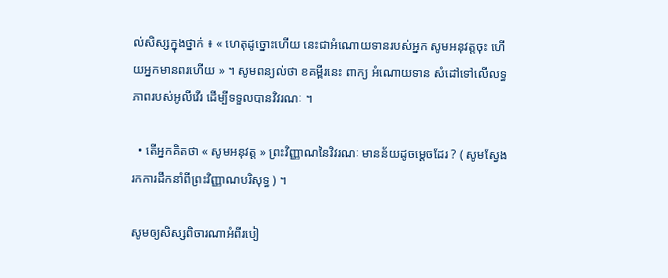ល់សិស្សក្នុងថ្នាក់ ៖ « ហេតុដូច្នោះហើយ នេះជាអំណោយទានរបស់អ្នក សូមអនុវត្តចុះ ហើយអ្នកមានពរហើយ » ។ សូមពន្យល់ថា ខគម្ពីរនេះ ពាក្យ អំណោយទាន សំដៅទៅលើលទ្ធភាពរបស់អូលីវើរ ដើម្បីទទួលបានវិវរណៈ ។

  • តើអ្នកគិតថា « សូមអនុវត្ត » ព្រះវិញ្ញាណនៃវិវរណៈ មានន័យដូចម្ដេចដែរ ? ( សូមស្វែងរកការដឹកនាំពីព្រះវិញ្ញាណបរិសុទ្ធ ) ។

សូមឲ្យសិស្សពិចារណាអំពីរបៀ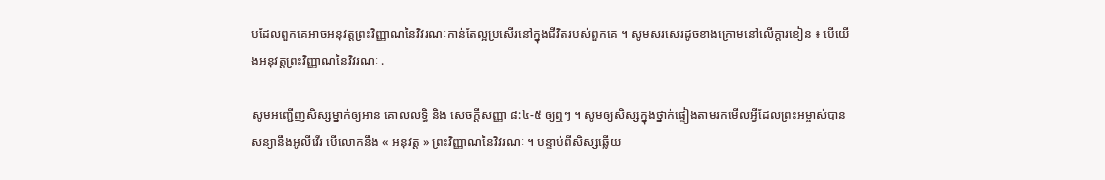បដែលពួកគេអាចអនុវត្តព្រះវិញ្ញាណនៃវិវរណៈកាន់តែល្អប្រសើរនៅក្នុងជីវិតរបស់ពួកគេ ។ សូមសរសេរដូចខាងក្រោមនៅលើក្ដារខៀន ៖ បើយើងអនុវត្តព្រះវិញ្ញាណនៃវិវរណៈ .

សូមអញ្ជើញសិស្សម្នាក់ឲ្យអាន គោលលទ្ធិ និង សេចក្ដីសញ្ញា ៨:៤-៥ ឲ្យឮៗ ។ សូមឲ្យសិស្សក្នុងថ្នាក់ផ្ទៀងតាមរកមើលអ្វីដែលព្រះអម្ចាស់បានសន្យានឹងអូលីវើរ បើលោកនឹង « អនុវត្ត » ព្រះវិញ្ញាណនៃវិវរណៈ ។ បន្ទាប់ពីសិស្សឆ្លើយ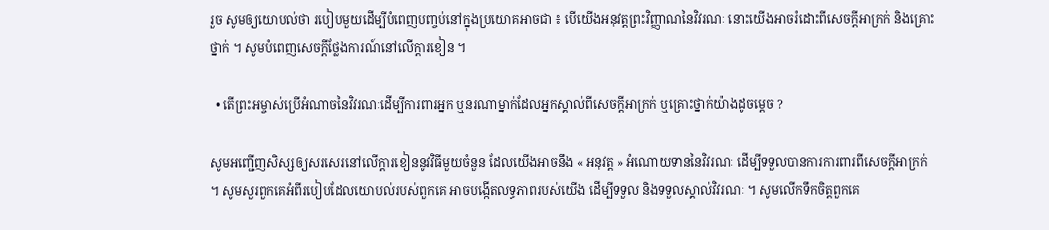រួច សូមឲ្យយោបល់ថា របៀបមួយដើម្បីបំពេញបញ្ចប់នៅក្នុងប្រយោគអាចជា ៖ បើយើងអនុវត្តព្រះវិញ្ញាណនៃវិវរណៈ នោះយើងអាចរំដោះពីសេចក្ដីអាក្រក់ និងគ្រោះថ្នាក់ ។ សូមបំពេញសេចក្ដីថ្លែងការណ៍នៅលើក្តារខៀន ។

  • តើព្រះអម្ចាស់ប្រើអំណាចនៃវិវរណៈដើម្បីការពារអ្នក ឬនរណាម្នាក់ដែលអ្នកស្គាល់ពីសេចក្ដីអាក្រក់ ឬគ្រោះថ្នាក់យ៉ាងដូចម្ដេច ?

សូមអញ្ជើញសិស្សឲ្យសរសេរនៅលើក្ដារខៀននូវវិធីមួយចំនួន ដែលយើងអាចនឹង « អនុវត្ត » អំណោយទាននៃវិវរណៈ ដើម្បីទទួលបានការការពារពីសេចក្ដីអាក្រក់ ។ សូមសួរពួកគេអំពីរបៀបដែលយោបល់របស់ពួកគេ អាចបង្កើតលទ្ធភាពរបស់យើង ដើម្បីទទួល និងទទួលស្គាល់វិវរណៈ ។ សូមលើកទឹកចិត្តពួកគេ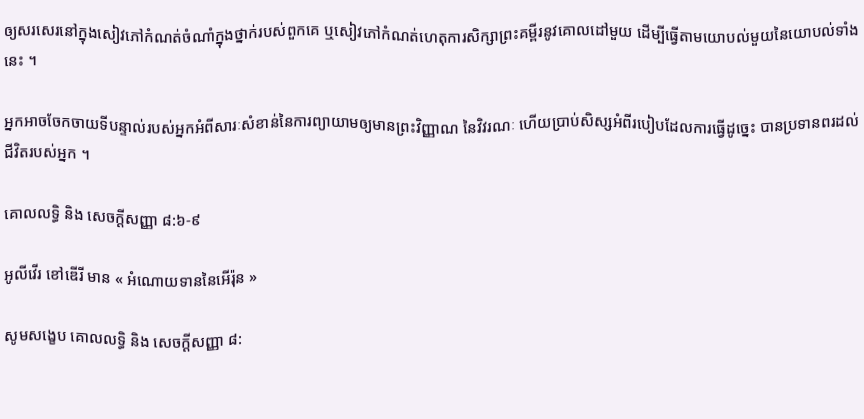ឲ្យសរសេរនៅក្នុងសៀវភៅកំណត់ចំណាំក្នុងថ្នាក់របស់ពួកគេ ឬសៀវភៅកំណត់ហេតុការសិក្សាព្រះគម្ពីរនូវគោលដៅមួយ ដើម្បីធ្វើតាមយោបល់មួយនៃយោបល់ទាំងនេះ ។

អ្នកអាចចែកចាយទីបន្ទាល់របស់អ្នកអំពីសារៈសំខាន់នៃការព្យាយាមឲ្យមានព្រះវិញ្ញាណ នៃវិវរណៈ ហើយប្រាប់សិស្សអំពីរបៀបដែលការធ្វើដូច្នេះ បានប្រទានពរដល់ជីវិតរបស់អ្នក ។

គោលលទ្ធិ និង សេចក្ដីសញ្ញា ៨:៦-៩

អូលីវើរ ខៅឌើរី មាន « អំណោយទាននៃអើរ៉ុន »

សូមសង្ខេប គោលលទ្ធិ និង សេចក្ដីសញ្ញា ៨: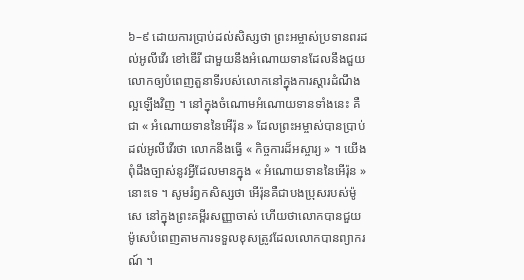៦–៩ ដោយការប្រាប់ដល់សិស្សថា ព្រះអម្ចាស់ប្រទានពរដល់អូលីវើរ ខៅឌើរី ជាមួយនឹងអំណោយទានដែលនឹងជួយលោកឲ្យបំពេញតួនាទីរបស់លោកនៅក្នុងការស្ដារដំណឹងល្អឡើងវិញ ។ នៅក្នុងចំណោមអំណោយទានទាំងនេះ គឺជា « អំណោយទាននៃអើរ៉ុន » ដែលព្រះអម្ចាស់បានប្រាប់ដល់អូលីវើរថា លោកនឹងធ្វើ « កិច្ចការដ៏អស្ចារ្យ » ។ យើងពុំដឹងច្បាស់នូវអ្វីដែលមានក្នុង « អំណោយទាននៃអើរ៉ុន »នោះទេ ។ សូមរំឭកសិស្សថា អើរ៉ុនគឺជាបងប្រុសរបស់ម៉ូសេ នៅក្នុងព្រះគម្ពីរសញ្ញាចាស់ ហើយថាលោកបានជួយម៉ូសេបំពេញតាមការទទួលខុសត្រូវដែលលោកបានព្យាករណ៍ ។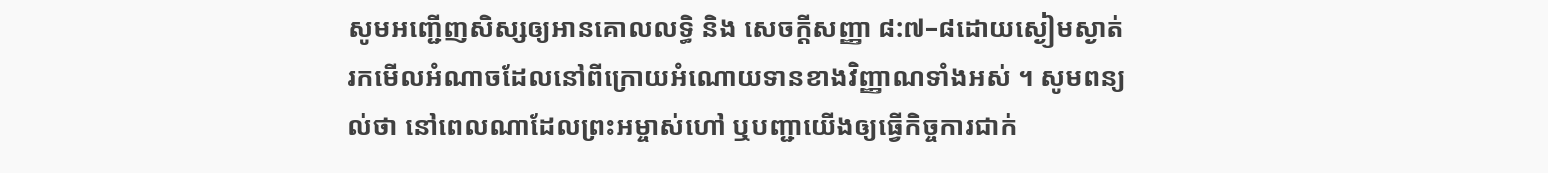សូមអញ្ជើញសិស្សឲ្យអានគោលលទ្ធិ និង សេចក្ដីសញ្ញា ៨:៧–៨ដោយស្ងៀមស្ងាត់ រកមើលអំណាចដែលនៅពីក្រោយអំណោយទានខាងវិញ្ញាណទាំងអស់ ។ សូមពន្យល់ថា នៅពេលណាដែលព្រះអម្ចាស់ហៅ ឬបញ្ជាយើងឲ្យធ្វើកិច្ចការជាក់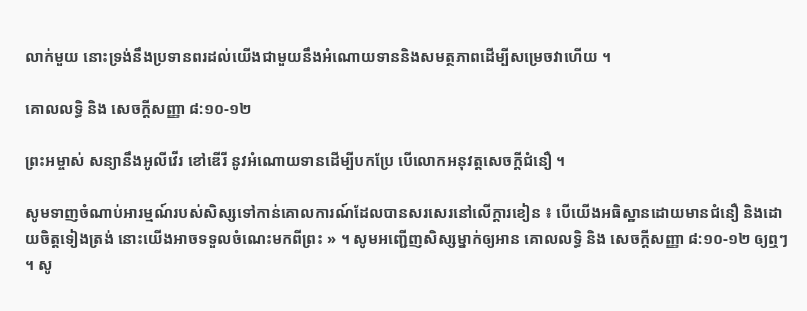លាក់មួយ នោះទ្រង់នឹងប្រទានពរដល់យើងជាមួយនឹងអំណោយទាននិងសមត្ថភាពដើម្បីសម្រេចវាហើយ ។

គោលលទ្ធិ និង សេចក្ដីសញ្ញា ៨:១០-១២

ព្រះអម្ចាស់ សន្យានឹងអូលីវើរ ខៅឌើរី នូវអំណោយទានដើម្បីបកប្រែ បើលោកអនុវត្តសេចក្ដីជំនឿ ។

សូមទាញចំណាប់អារម្មណ៍របស់សិស្សទៅកាន់គោលការណ៍ដែលបានសរសេរនៅលើក្ដារខៀន ៖ បើយើងអធិស្ឋានដោយមានជំនឿ និងដោយចិត្តទៀងត្រង់ នោះយើងអាចទទួលចំណេះមកពីព្រះ » ។ សូមអញ្ជើញសិស្សម្នាក់ឲ្យអាន គោលលទ្ធិ និង សេចក្ដីសញ្ញា ៨:១០-១២ ឲ្យឮៗ ។ សូ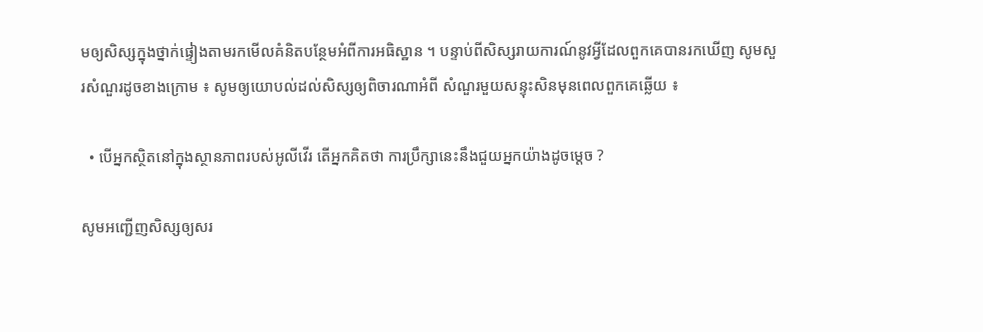មឲ្យសិស្សក្នុងថ្នាក់ផ្ទៀងតាមរកមើលគំនិតបន្ថែមអំពីការអធិស្ឋាន ។ បន្ទាប់ពីសិស្សរាយការណ៍នូវអ្វីដែលពួកគេបានរកឃើញ សូមសួរសំណួរដូចខាងក្រោម ៖ សូមឲ្យយោបល់ដល់សិស្សឲ្យពិចារណាអំពី សំណួរមួយសន្ទុះសិនមុនពេលពួកគេឆ្លើយ ៖

  • បើអ្នកស្ថិតនៅក្នុងស្ថានភាពរបស់អូលីវើរ តើអ្នកគិតថា ការប្រឹក្សានេះនឹងជួយអ្នកយ៉ាងដូចម្ដេច ?

សូមអញ្ជើញសិស្សឲ្យសរ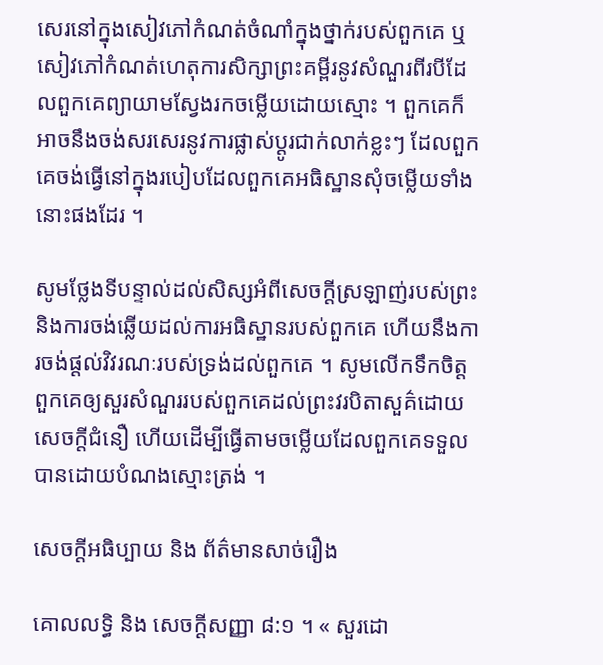សេរនៅក្នុងសៀវភៅកំណត់ចំណាំក្នុងថ្នាក់របស់ពួកគេ ឬសៀវភៅកំណត់ហេតុការសិក្សាព្រះគម្ពីរនូវសំណួរពីរបីដែលពួកគេព្យាយាមស្វែងរកចម្លើយដោយស្មោះ ។ ពួកគេក៏អាចនឹងចង់សរសេរនូវការផ្លាស់ប្ដូរជាក់លាក់ខ្លះៗ ដែលពួកគេចង់ធ្វើនៅក្នុងរបៀបដែលពួកគេអធិស្ឋានសុំចម្លើយទាំងនោះផងដែរ ។

សូមថ្លែងទីបន្ទាល់ដល់សិស្សអំពីសេចក្ដីស្រឡាញ់របស់ព្រះនិងការចង់ឆ្លើយដល់ការអធិស្ឋានរបស់ពួកគេ ហើយនឹងការចង់ផ្ដល់វិវរណៈរបស់ទ្រង់ដល់ពួកគេ ។ សូមលើកទឹកចិត្តពួកគេឲ្យសួរសំណួររបស់ពួកគេដល់ព្រះវរបិតាសួគ៌ដោយសេចក្ដីជំនឿ ហើយដើម្បីធ្វើតាមចម្លើយដែលពួកគេទទួលបានដោយបំណងស្មោះត្រង់ ។

សេចក្តីអធិប្បាយ និង ព័ត៌មានសាច់រឿង

គោលលទ្ធិ និង សេចក្ដីសញ្ញា ៨:១ ។ « សួរដោ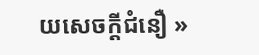យសេចក្ដីជំនឿ »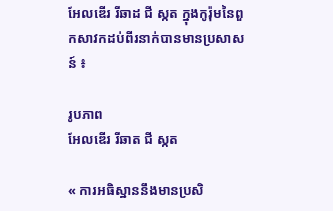អែលឌើរ រីឆាដ ជី ស្កត ក្នុងកូរ៉ុមនៃពួកសាវកដប់ពីរនាក់បានមានប្រសាសន៍ ៖

រូបភាព
អែលឌើរ រីឆាត ជី ស្កត

« ការអធិស្ឋាននឹងមានប្រសិ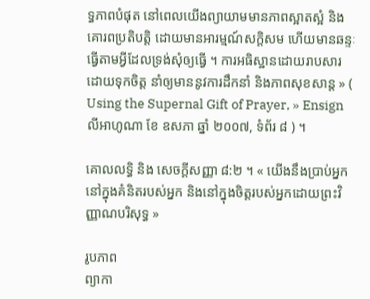ទ្ធភាពបំផុត នៅពេលយើងព្យាយាមមានភាពស្អាតស្អំ និងគោរពប្រតិបត្តិ ដោយមានអារម្មណ៍សក្ដិសម ហើយមានឆន្ទៈធ្វើតាមអ្វីដែលទ្រង់សុំឲ្យធ្វើ ។ ការអធិស្ឋានដោយរាបសារ ដោយទុកចិត្ត នាំឲ្យមាននូវការដឹកនាំ និងភាពសុខសាន្ដ » ( Using the Supernal Gift of Prayer, » Ensignលីអាហូណា ខែ ឧសភា ឆ្នាំ ២០០៧, ទំព័រ ៨ ) ។

គោលលទ្ធិ និង សេចក្ដីសញ្ញា ៨:២ ។ « យើងនឹងប្រាប់អ្នកនៅក្នុងគំនិតរបស់អ្នក និងនៅក្នុងចិត្តរបស់អ្នកដោយព្រះវិញ្ញាណបរិសុទ្ធ »

រូបភាព
ព្យាកា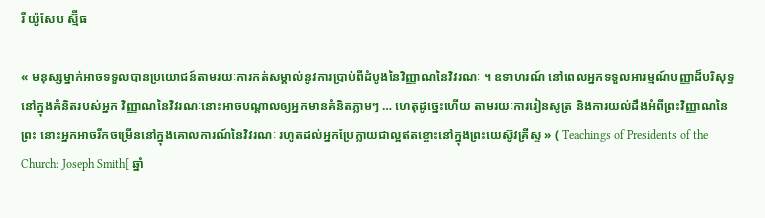រី យ៉ូសែប ស្ម៊ីធ

« មនុស្សម្នាក់អាចទទួលបានប្រយោជន៍តាមរយៈការកត់សម្គាល់នូវការប្រាប់ពីដំបូងនៃវិញ្ញាណនៃវិវរណៈ ។ ឧទាហរណ៍ នៅពេលអ្នកទទួលអារម្មណ៍បញ្ញាដ៏បរិសុទ្ធនៅក្នុងគំនិតរបស់អ្នក វិញ្ញាណនៃវិវរណៈនោះអាចបណ្តាលឲ្យអ្នកមានគំនិតភ្លាមៗ … ហេតុដូច្នេះហើយ តាមរយៈការរៀនសូត្រ និងការយល់ដឹងអំពីព្រះវិញ្ញាណនៃព្រះ នោះអ្នកអាចរីកចម្រើននៅក្នុងគោលការណ៍នៃវិវរណៈ រហូតដល់អ្នកប្រែក្លាយជាល្អឥតខ្ចោះនៅក្នុងព្រះយេស៊ូវគ្រីស្ទ » ( Teachings of Presidents of the Church: Joseph Smith[ ឆ្នាំ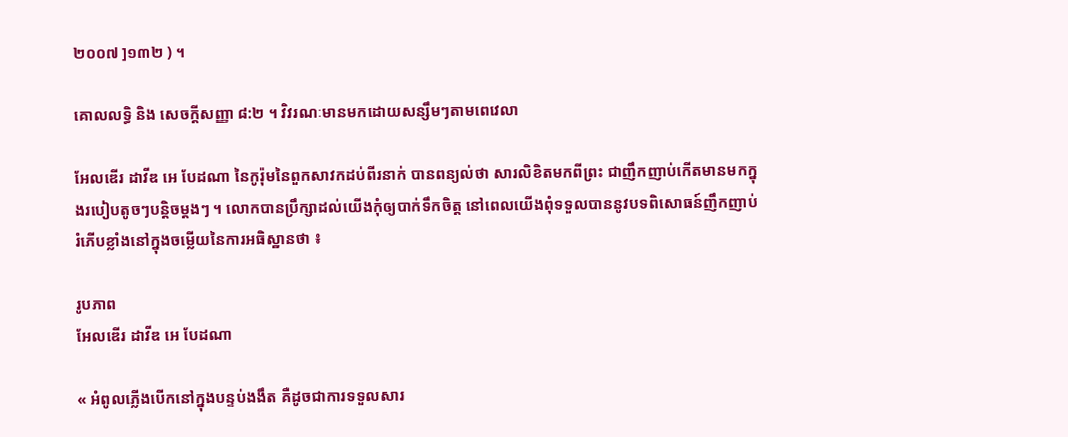២០០៧ ]១៣២ ) ។

គោលលទ្ធិ និង សេចក្ដីសញ្ញា ៨:២ ។ វិវរណៈមានមកដោយសន្សឹមៗតាមពេវេលា

អែលឌើរ ដាវីឌ អេ បែដណា នៃកូរ៉ុមនៃពួកសាវកដប់ពីរនាក់ បានពន្យល់ថា សារលិខិតមកពីព្រះ ជាញឹកញាប់កើតមានមកក្នុងរបៀបតូចៗបន្តិចម្ដងៗ ។ លោកបានប្រឹក្សាដល់យើងកុំឲ្យបាក់ទឹកចិត្ត នៅពេលយើងពុំទទួលបាននូវបទពិសោធន៍ញឹកញាប់ រំភើបខ្លាំងនៅក្នុងចម្លើយនៃការអធិស្ឋានថា ៖

រូបភាព
អែលឌើរ ដាវីឌ អេ បែដណា

« អំពូលភ្លើងបើកនៅក្នុងបន្ទប់ងងឹត គឺដូចជាការទទួលសារ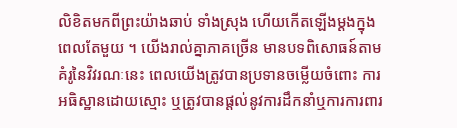លិខិតមកពីព្រះយ៉ាងឆាប់ ទាំងស្រុង ហើយកើតឡើងម្ដងក្នុងពេលតែមួយ ។ យើងរាល់គ្នាភាគច្រើន មានបទពិសោធន៍តាមគំរូនៃវិវរណៈនេះ ពេលយើងត្រូវបានប្រទានចម្លើយចំពោះ ការអធិស្ឋានដោយស្មោះ ឬត្រូវបានផ្ដល់នូវការដឹកនាំឬការការពារ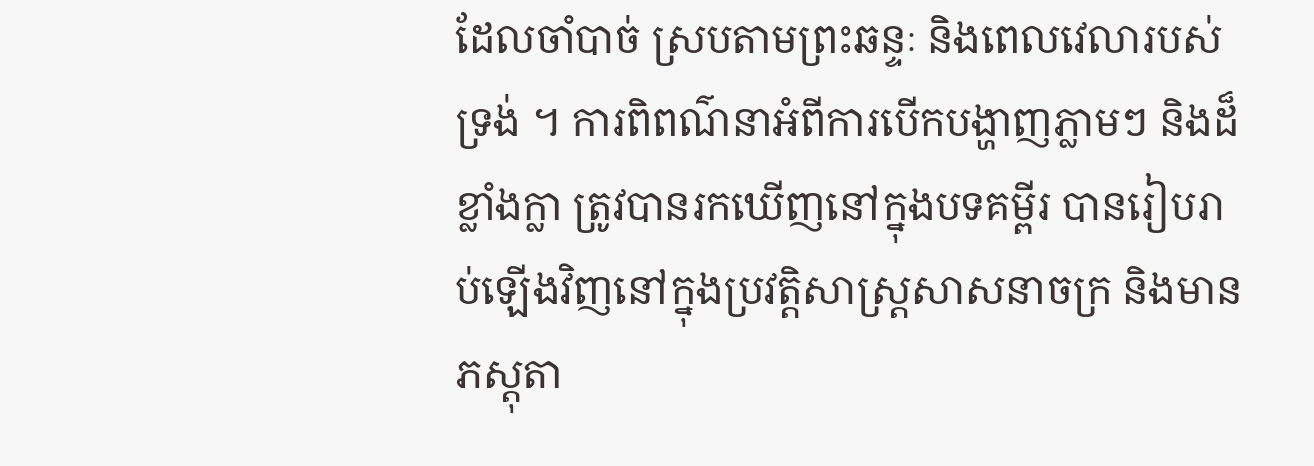ដែលចាំបាច់ ស្របតាមព្រះឆន្ទៈ និងពេលវេលារបស់ទ្រង់ ។ ការពិពណ៌នាអំពីការបើកបង្ហាញភ្លាមៗ និងដ៏ខ្លាំងក្លា ត្រូវបានរកឃើញនៅក្នុងបទគម្ពីរ បានរៀបរាប់ឡើងវិញនៅក្នុងប្រវត្តិសាស្ត្រសាសនាចក្រ និងមានភស្ដុតា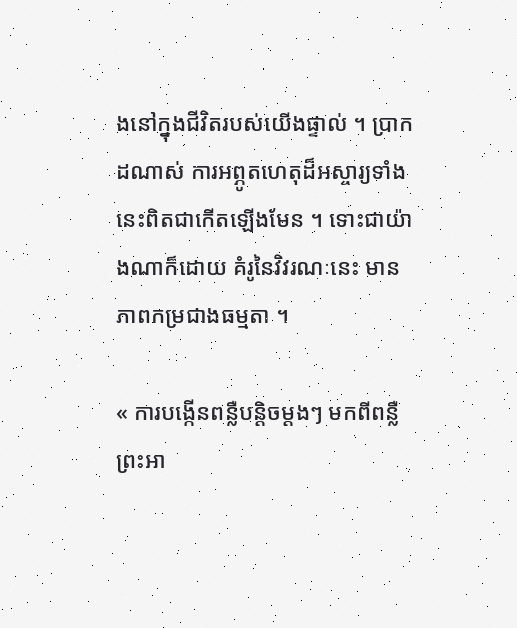ងនៅក្នុងជីវិតរបស់យើងផ្ទាល់ ។ ប្រាកដណាស់ ការអព្ភូតហេតុដ៏អស្ចារ្យទាំងនេះពិតជាកើតឡើងមែន ។ ទោះជាយ៉ាងណាក៏ដោយ គំរូនៃវិវរណៈនេះ មានភាពកម្រជាងធម្មតា ។

« ការបង្កើនពន្លឺបន្ដិចម្ដងៗ មកពីពន្លឺព្រះអា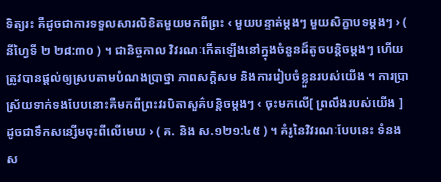ទិត្យរះ គឺដូចជាការទទួលសារលិខិតមួយមកពីព្រះ ‹ មួយបន្ទាត់ម្ដងៗ មួយសិក្ខាបទម្ដងៗ › ( នីហ្វៃទី ២ ២៨:៣០ ) ។ ជានិច្ចកាល វិវរណៈកើតឡើងនៅក្នុងចំនួនដ៏តូចបន្តិចម្ដងៗ ហើយត្រូវបានផ្ដល់ឲ្យស្របតាមបំណងប្រាថ្នា ភាពសក្ដិសម និងការរៀបចំខ្លួនរបស់យើង ។ ការប្រាស្រ័យទាក់ទងបែបនោះគឺមកពីព្រះវរបិតាសួគ៌បន្តិចម្តងៗ ‹ ចុះមកលើ[ ព្រលឹងរបស់យើង ] ដូចជាទឹកសន្សើមចុះពីលើមេឃ › ( គ. និង ស.១២១:៤៥ ) ។ គំរូនៃវិវរណៈបែបនេះ ទំនងស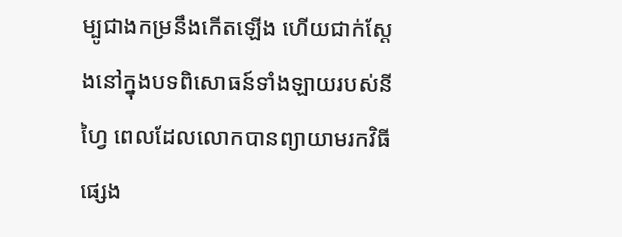ម្បូជាងកម្រនឹងកើតឡើង ហើយជាក់ស្ដែងនៅក្នុងបទពិសោធន៍ទាំងឡាយរបស់នីហ្វៃ ពេលដែលលោកបានព្យាយាមរកវិធីផ្សេង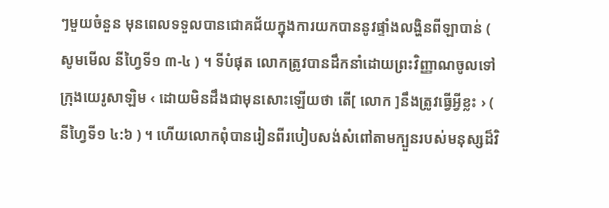ៗមួយចំនួន មុនពេលទទួលបានជោគជ័យក្នុងការយកបាននូវផ្ទាំងលង្ហិនពីឡាបាន់ ( សូមមើល នីហ្វៃទី១ ៣-៤ ) ។ ទីបំផុត លោកត្រូវបានដឹកនាំដោយព្រះវិញ្ញាណចូលទៅក្រុងយេរូសាឡិម ‹ ដោយមិនដឹងជាមុនសោះឡើយថា តើ[ លោក ]នឹងត្រូវធ្វើអ្វីខ្លះ › ( នីហ្វៃទី១ ៤:៦ ) ។ ហើយលោកពុំបានរៀនពីរបៀបសង់សំពៅតាមក្បួនរបស់មនុស្សដ៏វិ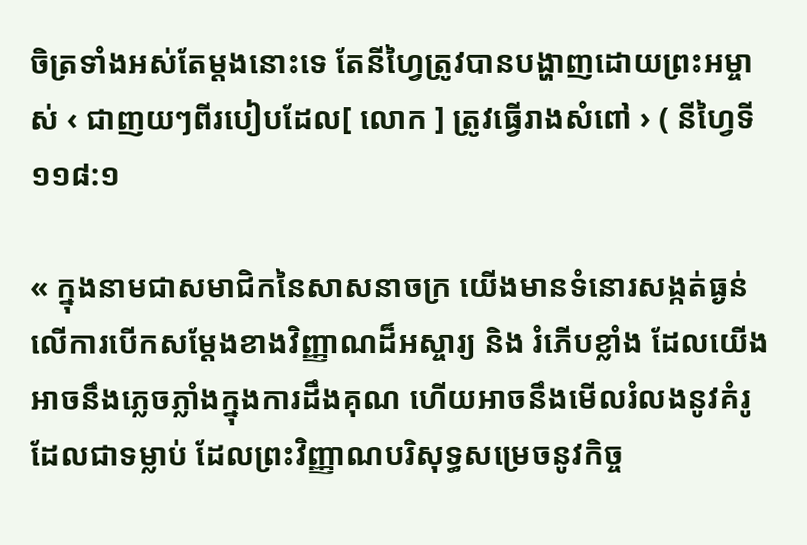ចិត្រទាំងអស់តែម្ដងនោះទេ តែនីហ្វៃត្រូវបានបង្ហាញដោយព្រះអម្ចាស់ ‹ ជាញយៗពីរបៀបដែល[ លោក ] ត្រូវធ្វើរាងសំពៅ › ( នីហ្វៃទី១១៨:១

« ក្នុងនាមជាសមាជិកនៃសាសនាចក្រ យើងមានទំនោរសង្កត់ធ្ងន់លើការបើកសម្ដែងខាងវិញ្ញាណដ៏អស្ចារ្យ និង រំភើបខ្លាំង ដែលយើងអាចនឹងភ្លេចភ្លាំងក្នុងការដឹងគុណ ហើយអាចនឹងមើលរំលងនូវគំរូដែលជាទម្លាប់ ដែលព្រះវិញ្ញាណបរិសុទ្ធសម្រេចនូវកិច្ច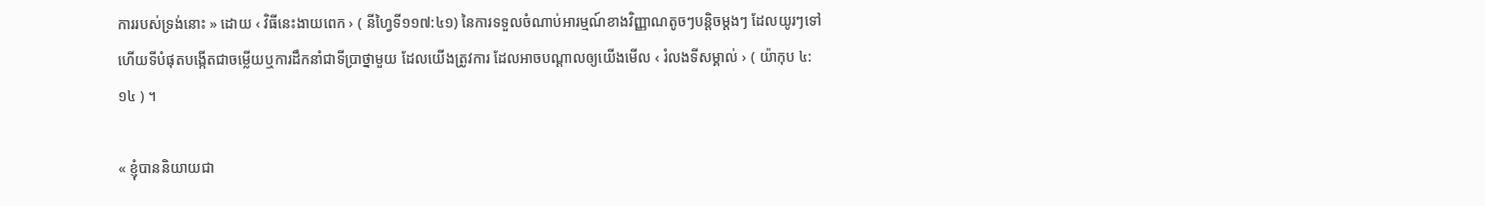ការរបស់ទ្រង់នោះ » ដោយ ‹ វិធីនេះងាយពេក › ( នីហ្វៃទី១១៧:៤១) នៃការទទួលចំណាប់អារម្មណ៍ខាងវិញ្ញាណតូចៗបន្ដិចម្ដងៗ ដែលយូរៗទៅ ហើយទីបំផុតបង្កើតជាចម្លើយឬការដឹកនាំជាទីប្រាថ្នាមួយ ដែលយើងត្រូវការ ដែលអាចបណ្ដាលឲ្យយើងមើល ‹ រំលងទីសម្គាល់ › ( យ៉ាកុប ៤:១៤ ) ។

« ខ្ញុំបាននិយាយជា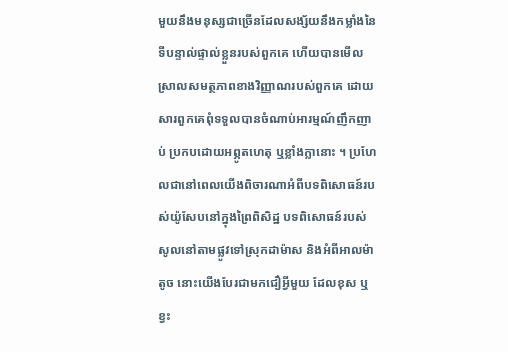មួយនឹងមនុស្សជាច្រើនដែលសង្ស័យនឹងកម្លាំងនៃទីបន្ទាល់ផ្ទាល់ខ្លួនរបស់ពួកគេ ហើយបានមើលស្រាលសមត្ថភាពខាងវិញ្ញាណរបស់ពួកគេ ដោយសារពួកគេពុំទទួលបានចំណាប់អារម្មណ៍ញឹកញាប់ ប្រកបដោយអព្ភូតហេតុ ឬខ្លាំងក្លានោះ ។ ប្រហែលជានៅពេលយើងពិចារណាអំពីបទពិសោធន៍របស់យ៉ូសែបនៅក្នុងព្រៃពិសិដ្ឋ បទពិសោធន៍របស់សូលនៅតាមផ្លូវទៅស្រុកដាម៉ាស និងអំពីអាលម៉ាតូច នោះយើងបែរជាមកជឿអ្វីមួយ ដែលខុស ឬខ្វះ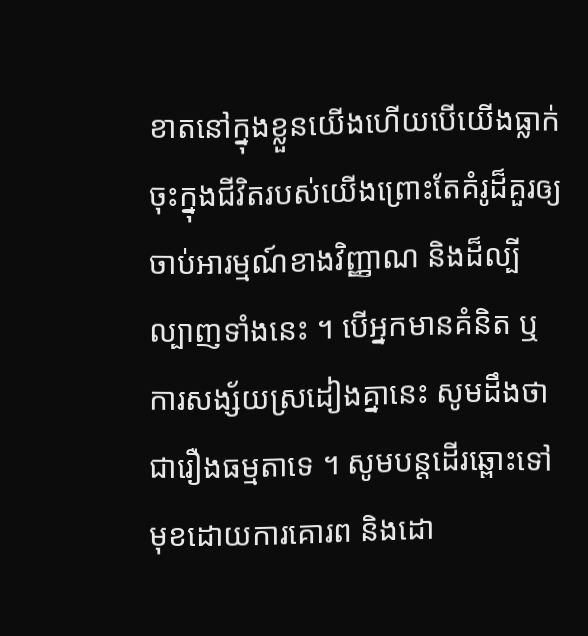ខាតនៅក្នុងខ្លួនយើងហើយបើយើងធ្លាក់ចុះក្នុងជីវិតរបស់យើងព្រោះតែគំរូដ៏គួរឲ្យចាប់អារម្មណ៍ខាងវិញ្ញាណ និងដ៏ល្បីល្បាញទាំងនេះ ។ បើអ្នកមានគំនិត ឬការសង្ស័យស្រដៀងគ្នានេះ សូមដឹងថាជារឿងធម្មតាទេ ។ សូមបន្ដដើរឆ្ពោះទៅមុខដោយការគោរព និងដោ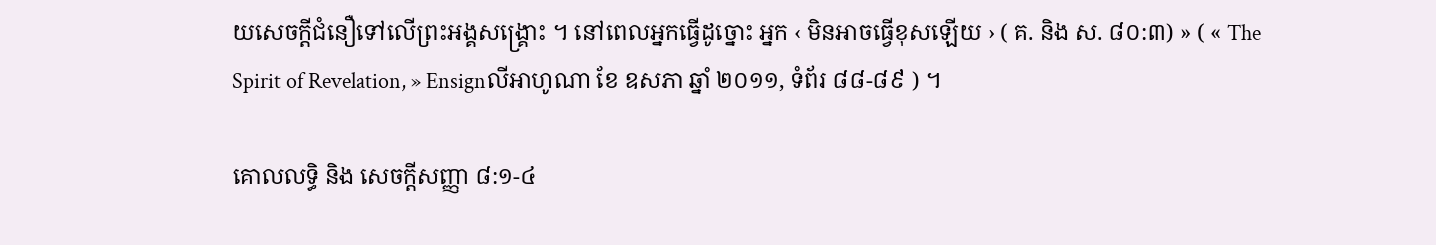យសេចក្ដីជំនឿទៅលើព្រះអង្គសង្គ្រោះ ។ នៅពេលអ្នកធ្វើដូច្នោះ អ្នក ‹ មិនអាចធ្វើខុសឡើយ › ( គ. និង ស. ៨០:៣) » ( « The Spirit of Revelation, » Ensignលីអាហូណា ខែ ឧសភា ឆ្នាំ ២០១១, ទំព័រ ៨៨-៨៩ ) ។

គោលលទ្ធិ និង សេចក្តីសញ្ញា ៨:១-៤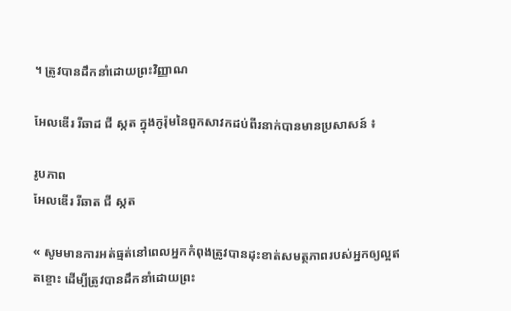។ ត្រូវបានដឹកនាំដោយព្រះវិញ្ញាណ

អែលឌើរ រីឆាដ ជី ស្កត ក្នុងកូរ៉ុមនៃពួកសាវកដប់ពីរនាក់បានមានប្រសាសន៍ ៖

រូបភាព
អែលឌើរ រីឆាត ជី ស្កត

« សូមមានការអត់ធ្មត់នៅពេលអ្នកកំពុងត្រូវបានដុះខាត់សមត្ថភាពរបស់អ្នកឲ្យល្អឥតខ្ចោះ ដើម្បីត្រូវបានដឹកនាំដោយព្រះ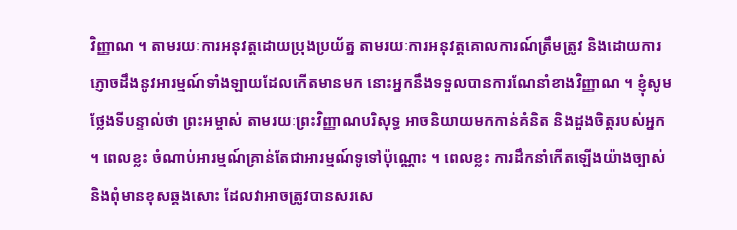វិញ្ញាណ ។ តាមរយៈការអនុវត្តដោយប្រុងប្រយ័ត្ន តាមរយៈការអនុវត្តគោលការណ៍ត្រឹមត្រូវ និងដោយការភ្ញោចដឹងនូវអារម្មណ៍ទាំងឡាយដែលកើតមានមក នោះអ្នកនឹងទទួលបានការណែនាំខាងវិញ្ញាណ ។ ខ្ញុំសូមថ្លែងទីបន្ទាល់ថា ព្រះអម្ចាស់ តាមរយៈព្រះវិញ្ញាណបរិសុទ្ធ អាចនិយាយមកកាន់គំនិត និងដួងចិត្តរបស់អ្នក ។ ពេលខ្លះ ចំណាប់អារម្មណ៍គ្រាន់តែជាអារម្មណ៍ទូទៅប៉ុណ្ណោះ ។ ពេលខ្លះ ការដឹកនាំកើតឡើងយ៉ាងច្បាស់ និងពុំមានខុសឆ្គងសោះ ដែលវាអាចត្រូវបានសរសេ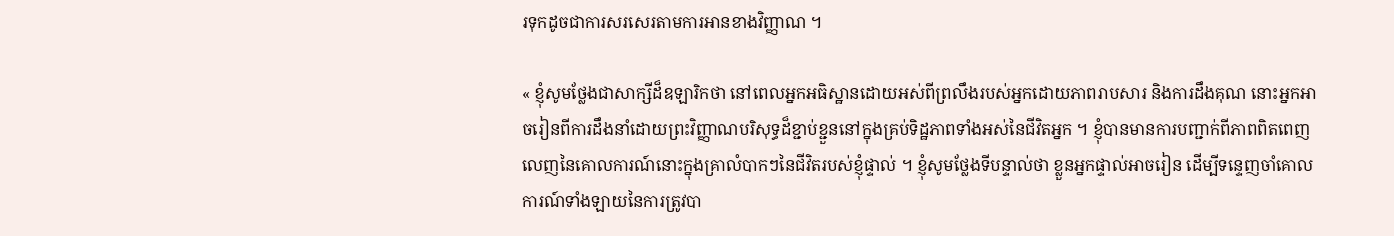រទុកដូចជាការសរសេរតាមការអានខាងវិញ្ញាណ ។

« ខ្ញុំសូមថ្លែងជាសាក្សីដ៏ឧឡារិកថា នៅពេលអ្នកអធិស្ឋានដោយអស់ពីព្រលឹងរបស់អ្នកដោយភាពរាបសារ និងការដឹងគុណ នោះអ្នកអាចរៀនពីការដឹងនាំដោយព្រះវិញ្ញាណបរិសុទ្ធដ៏ខ្ជាប់ខ្ជួននៅក្នុងគ្រប់ទិដ្ឋភាពទាំងអស់នៃជីវិតអ្នក ។ ខ្ញុំបានមានការបញ្ជាក់ពីភាពពិតពេញលេញនៃគោលការណ៍នោះក្នុងគ្រាលំបាកៗនៃជីវិតរបស់ខ្ញុំផ្ទាល់ ។ ខ្ញុំសូមថ្លែងទីបន្ទាល់ថា ខ្លួនអ្នកផ្ទាល់អាចរៀន ដើម្បីទន្ទេញចាំគោលការណ៍ទាំងឡាយនៃការត្រូវបា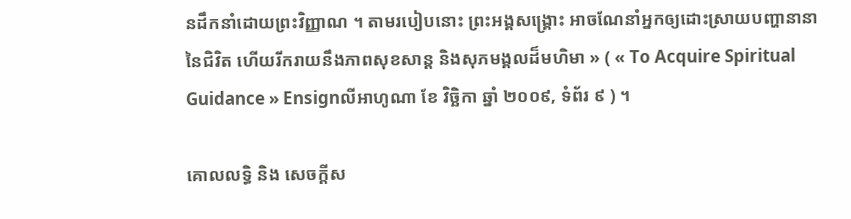នដឹកនាំដោយព្រះវិញ្ញាណ ។ តាមរបៀបនោះ ព្រះអង្គសង្គ្រោះ អាចណែនាំអ្នកឲ្យដោះស្រាយបញ្ហានានានៃជិវិត ហើយរីករាយនឹងភាពសុខសាន្ដ និងសុភមង្គលដ៏មហិមា » ( « To Acquire Spiritual Guidance » Ensignលីអាហូណា ខែ វិច្ឆិកា ឆ្នាំ ២០០៩, ទំព័រ ៩ ) ។

គោលលទ្ធិ និង សេចក្ដីស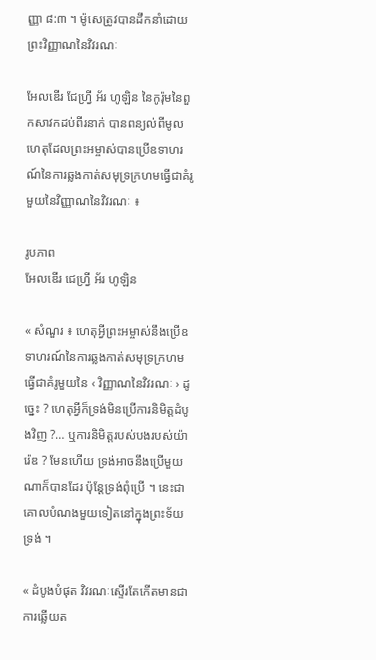ញ្ញា ៨:៣ ។ ម៉ូសេត្រូវបានដឹកនាំដោយព្រះវិញ្ញាណនៃវិវរណៈ

អែលឌើរ ជែហ្វ្រី អ័រ ហូឡិន នៃកូរ៉ុមនៃពួកសាវកដប់ពីរនាក់ បានពន្យល់ពីមូលហេតុដែលព្រះអម្ចាស់បានប្រើឧទាហរណ៍នៃការឆ្លងកាត់សមុទ្រក្រហមធ្វើជាគំរូមួយនៃវិញ្ញាណនៃវិវរណៈ ៖

រូបភាព
អែលឌើរ ជេហ្វ្រី អ័រ ហូឡិន

« សំណួរ ៖ ហេតុអ្វីព្រះអម្ចាស់នឹងប្រើឧទាហរណ៍នៃការឆ្លងកាត់សមុទ្រក្រហមធ្វើជាគំរូមួយនៃ ‹ វិញ្ញាណនៃវិវរណៈ › ដូច្នេះ ? ហេតុអ្វីក៏ទ្រង់មិនប្រើការនិមិត្តដំបូងវិញ ?… ឬការនិមិត្តរបស់បងរបស់យ៉ារ៉េឌ ? មែនហើយ ទ្រង់អាចនឹងប្រើមួយណាក៏បានដែរ ប៉ុន្តែទ្រង់ពុំប្រើ ។ នេះជាគោលបំណងមួយទៀតនៅក្នុងព្រះទ័យទ្រង់ ។

« ដំបូងបំផុត វិវរណៈស្ទើរតែកើតមានជាការឆ្លើយត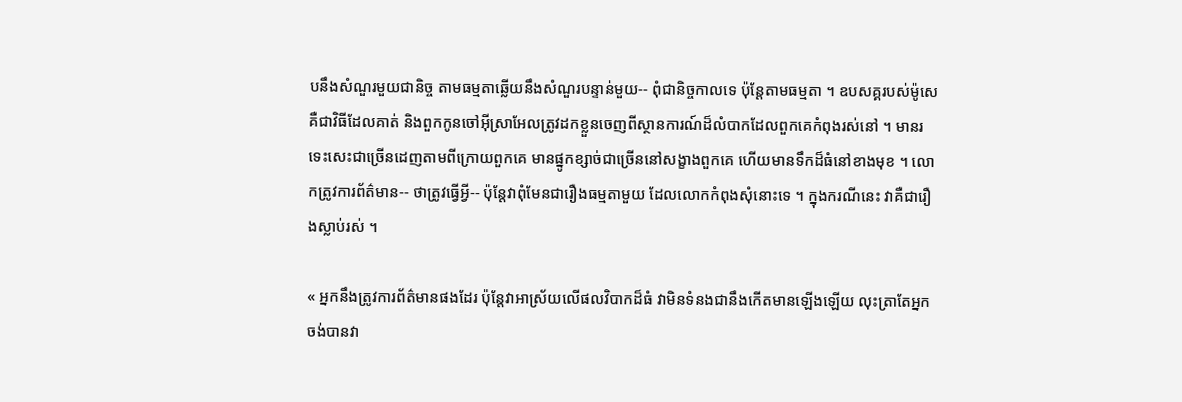បនឹងសំណួរមួយជានិច្ច តាមធម្មតាឆ្លើយនឹងសំណួរបន្ទាន់មួយ-- ពុំជានិច្ចកាលទេ ប៉ុន្តែតាមធម្មតា ។ ឧបសគ្គរបស់ម៉ូសេគឺជាវិធីដែលគាត់ និងពួកកូនចៅអ៊ីស្រាអែលត្រូវដកខ្លួនចេញពីស្ថានការណ៍ដ៏លំបាកដែលពួកគេកំពុងរស់នៅ ។ មានរទេះសេះជាច្រើនដេញតាមពីក្រោយពួកគេ មានផ្នូកខ្សាច់ជាច្រើននៅសង្ខាងពួកគេ ហើយមានទឹកដ៏ធំនៅខាងមុខ ។ លោកត្រូវការព័ត៌មាន-- ថាត្រូវធ្វើអ្វី-- ប៉ុន្តែវាពុំមែនជារឿងធម្មតាមួយ ដែលលោកកំពុងសុំនោះទេ ។ ក្នុងករណីនេះ វាគឺជារឿងស្លាប់រស់ ។

« អ្នកនឹងត្រូវការព័ត៌មានផងដែរ ប៉ុន្តែវាអាស្រ័យលើផលវិបាកដ៏ធំ វាមិនទំនងជានឹងកើតមានឡើងឡើយ លុះត្រាតែអ្នកចង់បានវា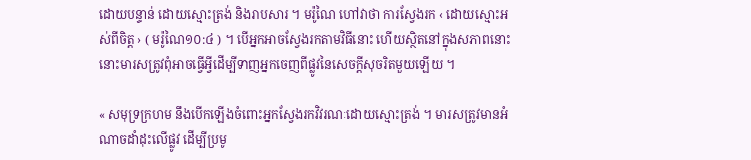ដោយបន្ទាន់ ដោយស្មោះត្រង់ និងរាបសារ ។ មរ៉ូណៃ ហៅវាថា ការស្វែងរក ‹ ដោយស្មោះអស់ពីចិត្ត › ( មរ៉ូណៃ១០:៤ ) ។ បើអ្នកអាចស្វែងរកតាមវិធីនោះ ហើយស្ថិតនៅក្នុងសភាពនោះ នោះមារសត្រូវពុំអាចធ្វើអ្វីដើម្បីទាញអ្នកចេញពីផ្លូវនៃសេចក្ដីសុចរិតមួយឡើយ ។

« សមុទ្រក្រហម នឹងបើកឡើងចំពោះអ្នកស្វែងរកវិវរណៈដោយស្មោះត្រង់ ។ មារសត្រូវមានអំណាចដាំដុះលើផ្លូវ ដើម្បីប្រមូ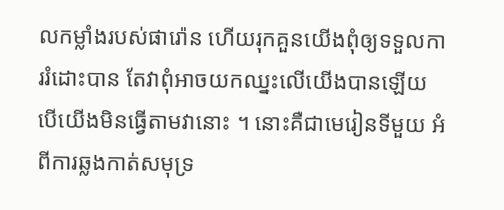លកម្លាំងរបស់ផារ៉ោន ហើយរុកគួនយើងពុំឲ្យទទួលការរំដោះបាន តែវាពុំអាចយកឈ្នះលើយើងបានឡើយ បើយើងមិនធ្វើតាមវានោះ ។ នោះគឺជាមេរៀនទីមួយ អំពីការឆ្លងកាត់សមុទ្រ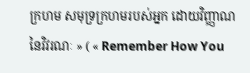ក្រហម សមុទ្រក្រហមរបស់អ្នក ដោយវិញ្ញាណនៃវិវរណៈ » ( « Remember How You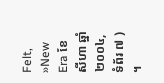Felt, »New Era ខែ សីហា ឆ្នាំ ២០០៤, ទំព័រ ៧ ) ។